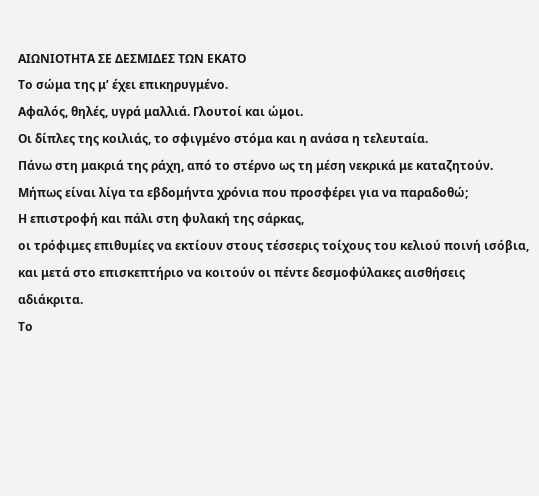ΑΙΩΝΙΟΤΗΤΑ ΣΕ ΔΕΣΜΙΔΕΣ ΤΩΝ ΕΚΑΤΟ
Το σώμα της μ’ έχει επικηρυγμένο.
Αφαλός, θηλές, υγρά μαλλιά. Γλουτοί και ώμοι.
Οι δίπλες της κοιλιάς, το σφιγμένο στόμα και η ανάσα η τελευταία.
Πάνω στη μακριά της ράχη, από το στέρνο ως τη μέση νεκρικά με καταζητούν.
Μήπως είναι λίγα τα εβδομήντα χρόνια που προσφέρει για να παραδοθώ;
Η επιστροφή και πάλι στη φυλακή της σάρκας,
οι τρόφιμες επιθυμίες να εκτίουν στους τέσσερις τοίχους του κελιού ποινή ισόβια,
και μετά στο επισκεπτήριο να κοιτούν οι πέντε δεσμοφύλακες αισθήσεις
αδιάκριτα.
Το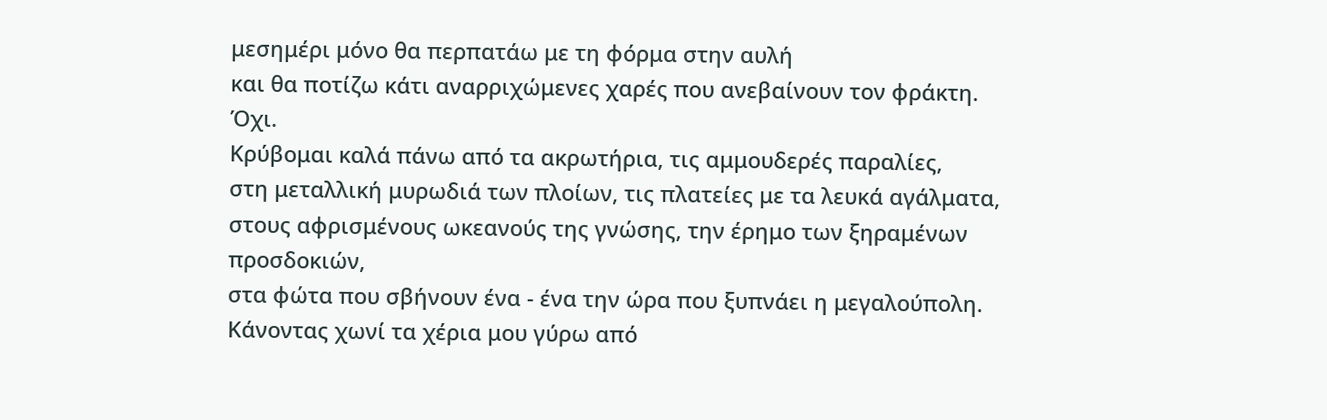μεσημέρι μόνο θα περπατάω με τη φόρμα στην αυλή
και θα ποτίζω κάτι αναρριχώμενες χαρές που ανεβαίνουν τον φράκτη.
Όχι.
Κρύβομαι καλά πάνω από τα ακρωτήρια, τις αμμουδερές παραλίες,
στη μεταλλική μυρωδιά των πλοίων, τις πλατείες με τα λευκά αγάλματα,
στους αφρισμένους ωκεανούς της γνώσης, την έρημο των ξηραμένων
προσδοκιών,
στα φώτα που σβήνουν ένα - ένα την ώρα που ξυπνάει η μεγαλούπολη.
Κάνοντας χωνί τα χέρια μου γύρω από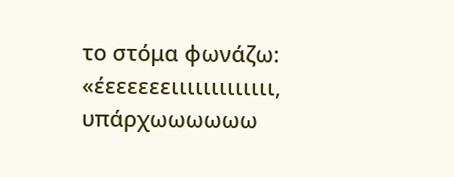το στόμα φωνάζω:
«έεεεεεειιιιιιιιιιιιι, υπάρχωωωωωω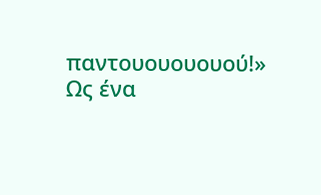παντουουουουού!»
Ως ένα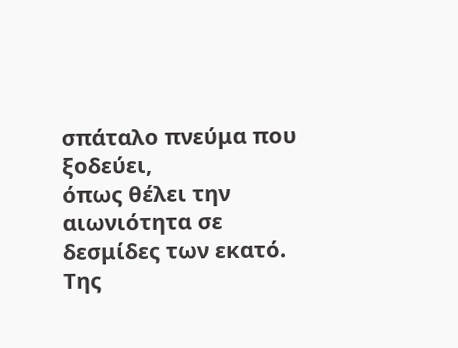σπάταλο πνεύμα που ξοδεύει,
όπως θέλει την αιωνιότητα σε δεσμίδες των εκατό.
Της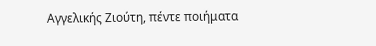Αγγελικής Ζιούτη, πέντε ποιήματα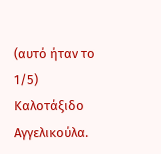(αυτό ήταν το 1/5)
Καλοτάξιδο Αγγελικούλα.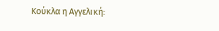Κούκλα η Αγγελική: